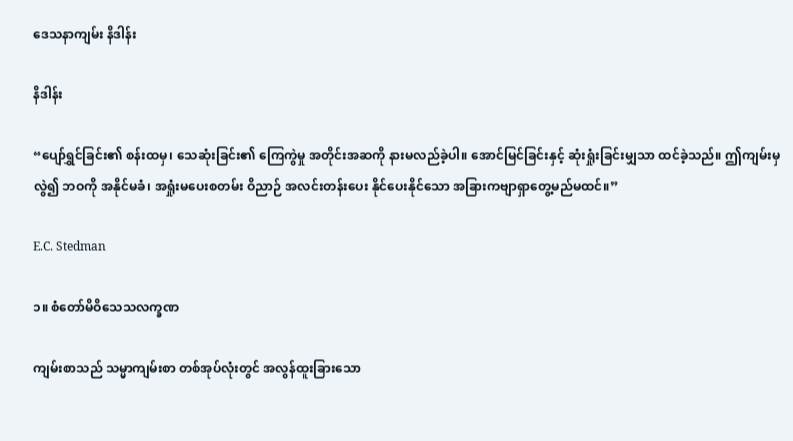ဒေသနာကျမ်း နိဒါန်း

နိဒါန်း

“ပျော်ရွှင်ခြင်း၏ စန်းထမှ၊ သေဆုံးခြင်း၏ ကြေကွဲမှု အတိုင်းအဆကို နားမလည်ခဲ့ပါ။ အောင်မြင်ခြင်းနှင့် ဆုံးရှုံးခြင်းမျှသာ ထင်ခဲ့သည်။ ဤကျမ်းမှလွဲ၍ ဘဝကို အနိုင်မခံ၊ အရှုံးမပေးစတမ်း ဝိညာဉ် အလင်းတန်းပေး နိုင်ပေးနိုင်သော အခြားကဗျာရှာတွေ့မည်မထင်။”

E.C. Stedman

၁။ စံတော်မိဝိသေသလက္ခဏ

ကျမ်းစာသည် သမ္မာကျမ်းစာ တစ်အုပ်လုံးတွင် အလွန်ထူးခြားသော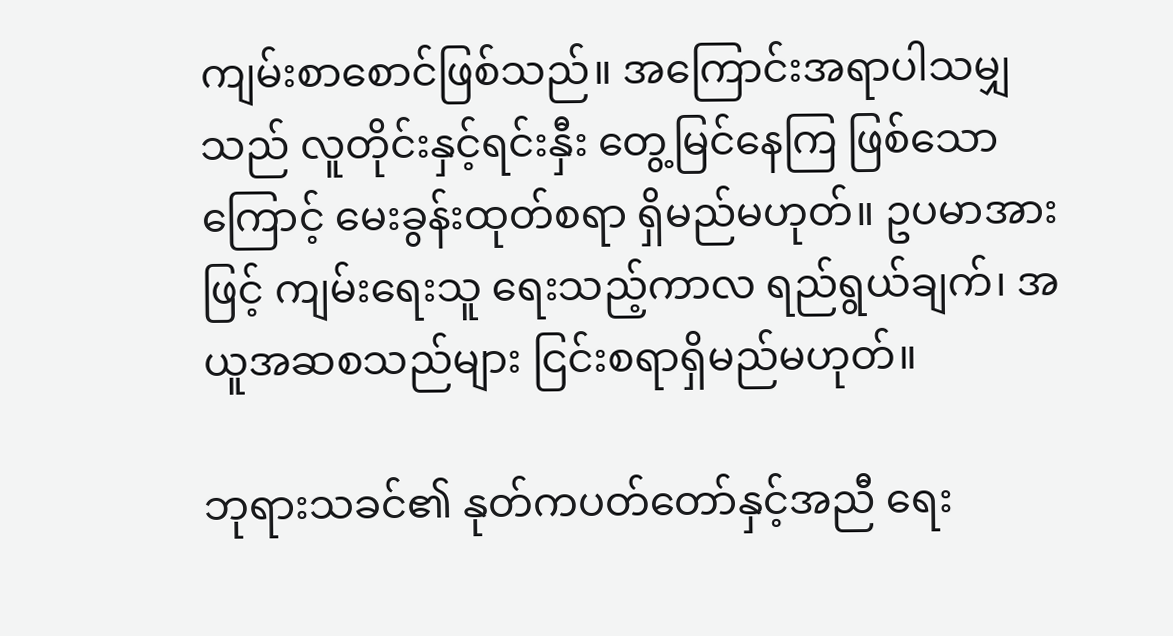ကျမ်းစာစောင်ဖြစ်သည်။ အကြောင်းအရာပါသမျှသည် လူတိုင်းနှင့်ရင်းနှီး တွေ့မြင်နေကြ ဖြစ်သောကြောင့် မေးခွန်းထုတ်စရာ ရှိမည်မဟုတ်။ ဥပမာအားဖြင့် ကျမ်းရေးသူ ရေးသည့်ကာလ ရည်ရွယ်ချက်၊ အယူအဆစသည်များ ငြင်းစရာရှိမည်မဟုတ်။

ဘုရားသခင်၏ နုတ်ကပတ်တော်နှင့်အညီ ရေး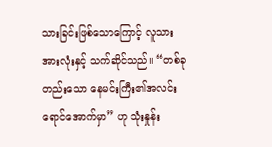သားခြင်းဖြစ်သောကြောင့် လူသားအားလုံးနှင့် သက်ဆိုင်သည်။ “တစ်ခုတည်းသော နေမင်းကြီး၏အလင်းရောင်အောက်မှာ” ဟု သုံးနှုန်း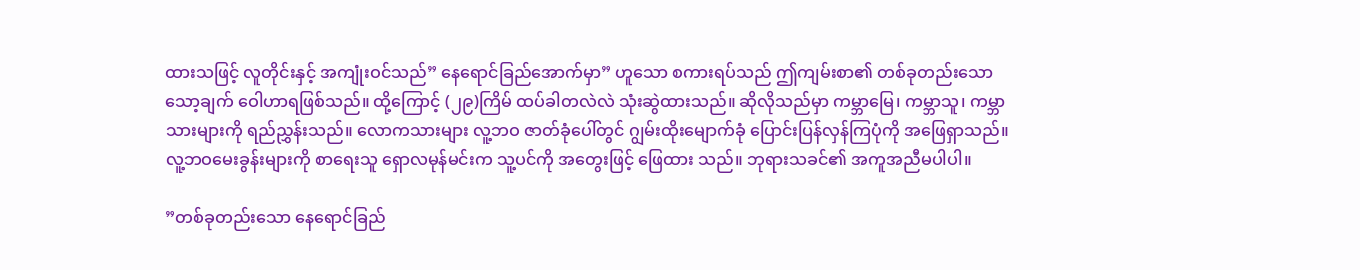ထားသဖြင့် လူတိုင်းနှင့် အကျုံးဝင်သည်” နေရောင်ခြည်အောက်မှာ” ဟူသော စကားရပ်သည် ဤကျမ်းစာ၏ တစ်ခုတည်းသော သော့ချက် ဝေါဟာရဖြစ်သည်။ ထို့ကြောင့် (၂၉)ကြိမ် ထပ်ခါတလဲလဲ သုံးဆွဲထားသည်။ ဆိုလိုသည်မှာ ကမ္ဘာမြေ၊ ကမ္ဘာသူ၊ ကမ္ဘာသားများကို ရည်ညွှန်းသည်။ လောကသားများ လူ့ဘဝ ဇာတ်ခုံပေါ်တွင် ဂျွမ်းထိုးမျောက်ခုံ ပြောင်းပြန်လှန်ကြပုံကို အဖြေရှာသည်။ လူ့ဘဝမေးခွန်းများကို စာရေးသူ ရှောလမုန်မင်းက သူ့ပင်ကို အတွေးဖြင့် ဖြေထား သည်။ ဘုရားသခင်၏ အကူအညီမပါပါ။

”တစ်ခုတည်းသော နေရောင်ခြည်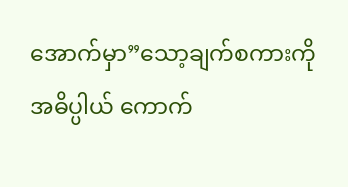အောက်မှာ”သော့ချက်စကားကို အဓိပ္ပါယ် ကောက်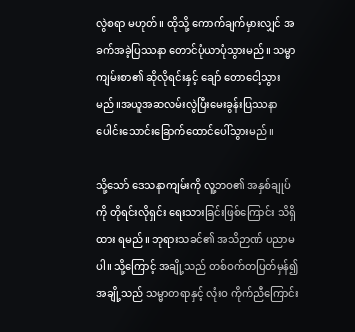လွဲစရာ မဟုတ်။ ထိုသို့ ကောက်ချက်မှားလျှင် အခက်အခဲ့ပြဿနာ တောင်ပုံယာပုံသွားမည်။ သမ္မာကျမ်းစာ၏ ဆိုလိုရင်းနှင့် ချော် တောငေါ့သွားမည်။အယူအဆလမ်းလွဲပြီးမေးခွန်းပြဿနာပေါင်းသောင်းခြောက်ထောင်ပေါ်သွားမည်။

သို့သော် ဒေသနာကျမ်းကို လူ့ဘဝ၏ အနှစ်ချုပ်ကို တိုရင်းလိုရှင်း ရေးသားခြင်းဖြစ်ကြောင်း သိရှိထား ရမည်။ ဘုရားသခင်၏ အသိဉာဏ် ပညာမပါ။ သို့ကြောင့် အချို့သည် တစ်ဝက်တပြတ်မှန်၍ အချို့သည် သမ္မာတရာနှင့် လုံးဝ ကိုက်ညီကြောင်း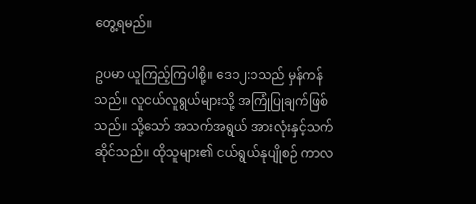တွေ့ရမည်။

ဥပမာ ယူကြည့်ကြပါစို့။ ဒေ၁၂:၁သည် မှန်ကန်သည်။ လူငယ်လူရွယ်များသို့ အကြုံပြုချက်ဖြစ်သည်။ သို့သော် အသက်အရွယ် အားလုံးနှင့်သက်ဆိုင်သည်။ ထိုသူများ၏ ငယ်ရွယ်နုပျိုစဉ် ကာလ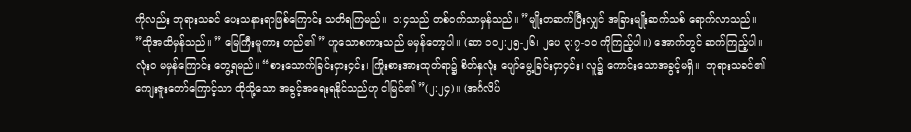ကိုလည်း ဘုရားသခင် ပေးသနားရာဖြစ်ကြောင်း သတိရကြမည်။  ၁:၄သည် တစ်ဝက်သာမှန်သည်။ ”မျိုးတဆက်ပြီးလျှင် အခြားမျိုးဆက်သစ် ရောက်လာသည်။ ”ထိုအထိမှန်သည်။ ” မြေကြီးမူကား တည်၏ ” ဟူသောစကားသည် မမှန်တော့ပါ။ (ဆာ ၁၀၂:၂၅-၂၆၊ ၂ပေ ၃:၇-၁၀ ကိုကြည့်ပါ။) အောက်တွင် ဆက်ကြည့်ပါ။ လုံးဝ မမှန်ကြောင်း တွေ့ရမည်။ “စားသောက်ခြင်းငှား၄င်း၊ ကြိုးစားအားထုတ်ရာ၌ စိတ်နှလုံး ပျော်မွေ့ခြင်းငှာ၄င်း၊ လူ၌ ကောင်းသောအခွင့်မရှိ။  ဘုရားသခင်၏ ကျေးဇူးတော်ကြောင့်သာ ထိုသို့သော အခွင့်အရေးရနိုင်သည်ဟု ငါမြင်၏ ”(၂:၂၄)။ (အင်္ဂလိပ်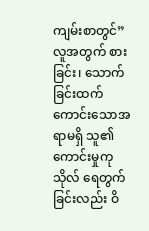ကျမ်းစာတွင်” လူအတွက် စားခြင်း၊ သောက်ခြင်းထက် ကောင်းသောအရာမရှိ သူ၏ ကောင်းမှုကုသိုလ် ရေတွက်ခြင်းလည်း ဝိ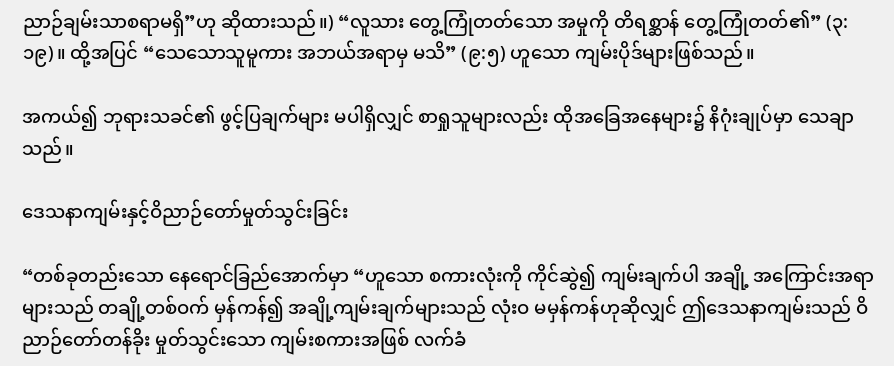ညာဉ်ချမ်းသာစရာမရှိ”ဟု ဆိုထားသည်။) “လူသား တွေ့ကြုံတတ်သော အမှုကို တိရစ္ဆာန် တွေ့ကြုံတတ်၏” (၃:၁၉)။ ထို့အပြင် “သေသောသူမူကား အဘယ်အရာမှ မသိ” (၉:၅) ဟူသော ကျမ်းပိုဒ်များဖြစ်သည်။

အကယ်၍ ဘုရားသခင်၏ ဖွင့်ပြချက်များ မပါရှိလျှင် စာရှုသူများလည်း ထိုအခြေအနေများ၌ နိဂုံးချုပ်မှာ သေချာသည်။

ဒေသနာကျမ်းနှင့်ဝိညာဉ်တော်မှုတ်သွင်းခြင်း

“တစ်ခုတည်းသော နေရောင်ခြည်အောက်မှာ “ဟူသော စကားလုံးကို ကိုင်ဆွဲ၍ ကျမ်းချက်ပါ အချို့ အကြောင်းအရာများသည် တချို့တစ်ဝက် မှန်ကန်၍ အချို့ကျမ်းချက်များသည် လုံးဝ မမှန်ကန်ဟုဆိုလျှင် ဤဒေသနာကျမ်းသည် ဝိညာဉ်တော်တန်ခိုး မှုတ်သွင်းသော ကျမ်းစကားအဖြစ် လက်ခံ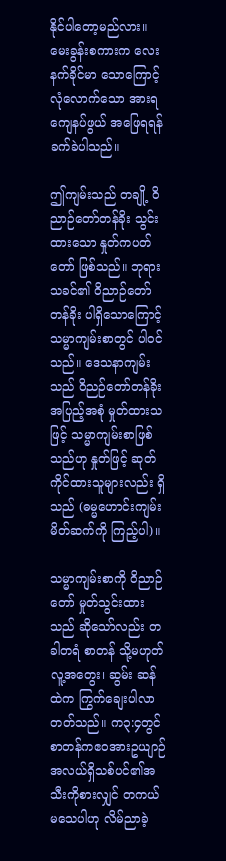နိုင်ပါတော့မည်လား။ မေးခွန်းစကားက လေးနက်ခိုင်မာ သောကြောင့် လုံလောက်သော အားရကျေနပ်ဖွယ် အဖြေရရန် ခက်ခဲပါသည်။

ဤကျမ်းသည် တချို့ ဝိညာဉ်တော်တန်ခိုး သွင်းထားသော နှုတ်ကပတ်တော် ဖြစ်သည်။ ဘုရားသခင်၏ ဝိညာဉ်တော်တန်ခိုး ပါရှိသောကြောင့် သမ္မာကျမ်းစာတွင် ပါဝင်သည်။ ဒေသနာကျမ်းသည် ဝိညဉ်တော်တန်ခိုး အပြည့်အစုံ မှုတ်ထားသဖြင့် သမ္မာကျမ်းစာဖြစ်သည်ဟု နှုတ်ဖြင့် ဆုတ်ကိုင်ထားသူများလည်း ရှိသည် (ဓမ္မဟောင်းကျမ်း မိတ်ဆက်ကို ကြည့်ပါ)။

သမ္မာကျမ်းစာကို ဝိညာဉ်တော် မှုတ်သွင်းထားသည် ဆိုသော်လည်း တခါတရံ စာတန် သို့မဟုတ် လူ့အတွေး၊ ဆွမ်း ဆန်ထဲက ကြွက်ချေးပါလာတတ်သည်။ က၃:၄တွင်စာတန်ကဧဝအားဥယျာဉ် အလယ်ရှိသစ်ပင်၏အသီးကိုစားလျှင် တကယ်မသေပါဟု လိမ်ညာခဲ့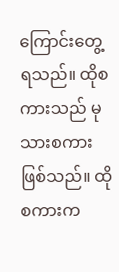ကြောင်းတွေ့ရသည်။ ထိုစကားသည် မုသားစကား ဖြစ်သည်။ ထိုစကားက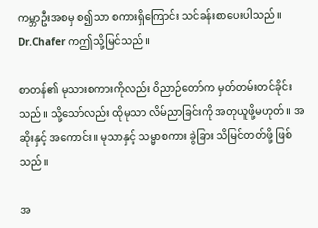ကမ္ဘာဦးအစမှ စ၍သာ စကားရှိကြောင်း သင်ခန်းစာပေးပါသည်။ Dr.Chafer ကဤသို့မြင်သည်။

စာတန်၏ မုသားစကားကိုလည်း ဝိညာဉ်တော်က မှတ်တမ်းတင်ခိုင်းသည်။ သို့သော်လည်း ထိုမုသာ လိမ်ညာခြင်းကို အတုယူဖို့မဟုတ်။ အဆိုးနှင့် အကောင်း။ မုသာနှင့် သမ္မာစကား ခွဲခြား သိမြင်တတ်ဖို့ ဖြစ်သည်။

အ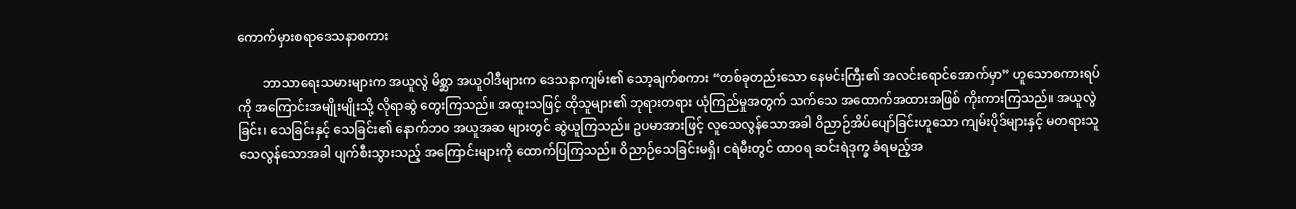ကောက်မှားစရာဒေသနာစကား

        ဘာသာရေးသမားများက အယူလွဲ မိစ္ဆာ အယူဝါဒီများက ဒေသနာကျမ်း၏ သော့ချက်စကား “တစ်ခုတည်းသော နေမင်းကြီး၏ အလင်းရောင်အောက်မှာ” ဟူသောစကားရပ်ကို အကြောင်းအမျိုးမျိုးသို့ လိုရာဆွဲ တွေးကြသည်။ အထူးသဖြင့် ထိုသူများ၏ ဘုရားတရား ယုံကြည်မှုအတွက် သက်သေ အထောက်အထားအဖြစ် ကိုးကားကြသည်။ အယူလွဲခြင်း၊ သေခြင်းနှင့် သေခြင်း၏ နောက်ဘဝ အယူအဆ များတွင် ဆွဲယူကြသည်။ ဥပမာအားဖြင့် လူသေလွန်သောအခါ ဝိညာဉ်အိပ်ပျော်ခြင်းဟူသော ကျမ်းပိုဒ်များနှင့် မတရားသူ သေလွန်သောအခါ ပျက်စီးသွားသည့် အကြောင်းများကို ထောက်ပြကြသည်။ ဝိညာဉ်သေခြင်းမရှိ၊ ငရဲမီးတွင် ထာဝရ ဆင်းရဲဒုက္ခ ခံရမည့်အ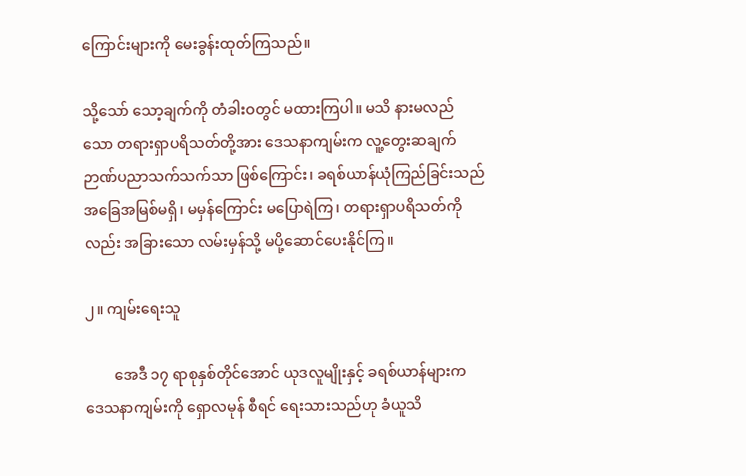ကြောင်းများကို မေးခွန်းထုတ်ကြသည်။

သို့သော် သော့ချက်ကို တံခါးဝတွင် မထားကြပါ။ မသိ နားမလည်သော တရားရှာပရိသတ်တို့အား ဒေသနာကျမ်းက လူ့တွေးဆချက် ဉာဏ်ပညာသက်သက်သာ ဖြစ်ကြောင်း၊ ခရစ်ယာန်ယုံကြည်ခြင်းသည် အခြေအမြစ်မရှိ၊ မမှန်ကြောင်း မပြောရဲကြ၊ တရားရှာပရိသတ်ကိုလည်း အခြားသော လမ်းမှန်သို့ မပို့ဆောင်ပေးနိုင်ကြ။

၂။ ကျမ်းရေးသူ

        အေဒီ ၁၇ ရာစုနှစ်တိုင်အောင် ယုဒလူမျိုးနှင့် ခရစ်ယာန်များက ဒေသနာကျမ်းကို ရှောလမုန် စီရင် ရေးသားသည်ဟု ခံယူသိ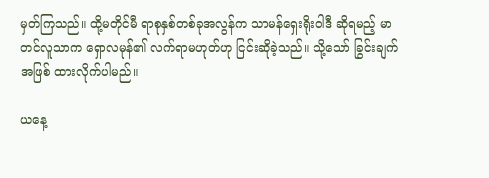မှတ်ကြသည်။ ထို့မတိုင်မီ ရာစုနှစ်တစ်ခုအလွန်က သာမန်ရှေးရိုးဝါဒီ ဆိုရမည့် မာတင်လူသာက ရှောလမုန်၏ လက်ရာမဟုတ်ဟု ငြင်းဆိုခဲ့သည်။ သို့သော် ခြွင်းချက်အဖြစ် ထားလိုက်ပါမည်။

ယနေ့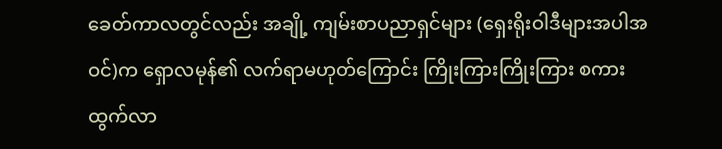ခေတ်ကာလတွင်လည်း အချို့ ကျမ်းစာပညာရှင်များ (ရှေးရိုးဝါဒီများအပါအဝင်)က ရှောလမုန်၏ လက်ရာမဟုတ်ကြောင်း ကြိုးကြားကြိုးကြား စကားထွက်လာ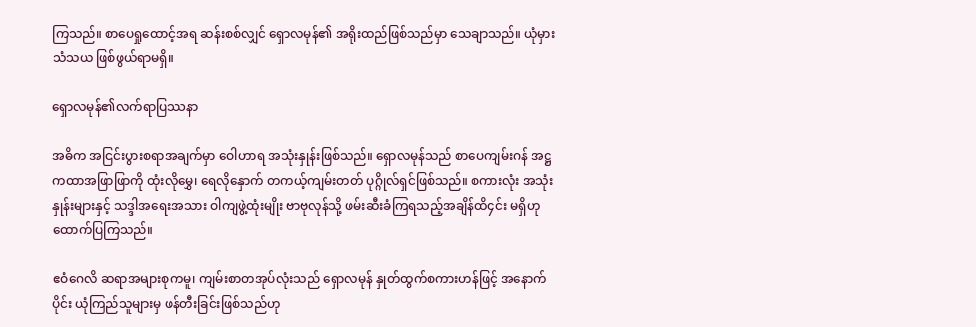ကြသည်။ စာပေရှုထောင့်အရ ဆန်းစစ်လျှင် ရှောလမုန်၏ အရိုးထည်ဖြစ်သည်မှာ သေချာသည်။ ယုံမှားသံသယ ဖြစ်ဖွယ်ရာမရှိ။

ရှောလမုန်၏လက်ရာပြဿနာ

အဓိက အငြင်းပွားစရာအချက်မှာ ဝေါဟာရ အသုံးနှုန်းဖြစ်သည်။ ရှောလမုန်သည် စာပေကျမ်းဂန် အဋ္ဌ ကထာအဖြာဖြာကို ထုံးလိုမွှေ၊ ရေလိုနှောက် တကယ့်ကျမ်းတတ် ပုဂ္ဂိုလ်ရှင်ဖြစ်သည်။ စကားလုံး အသုံးနှုန်းများနှင့် သဒ္ဒါအရေးအသား ဝါကျဖွဲ့ထုံးမျိုး ဗာဗုလုန်သို့ ဖမ်းဆီးခံကြရသည့်အချိန်ထိ၄င်း မရှိဟု ထောက်ပြကြသည်။

ဧဝံဂေလိ ဆရာအများစုကမူ၊ ကျမ်းစာတအုပ်လုံးသည် ရှောလမုန် နှုတ်ထွက်စကားဟန်ဖြင့် အနောက်ပိုင်း ယုံကြည်သူများမှ ဖန်တီးခြင်းဖြစ်သည်ဟု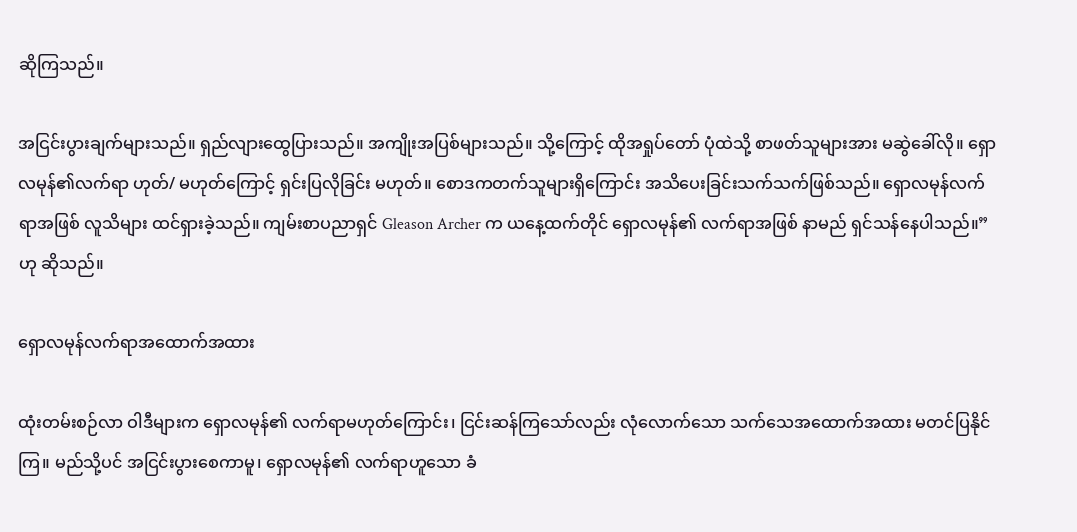ဆိုကြသည်။

အငြင်းပွားချက်များသည်။ ရှည်လျားထွေပြားသည်။ အကျိုးအပြစ်များသည်။ သို့ကြောင့် ထိုအရှုပ်တော် ပုံထဲသို့ စာဖတ်သူများအား မဆွဲခေါ်လို။ ရှောလမုန်၏လက်ရာ ဟုတ်/ မဟုတ်ကြောင့် ရှင်းပြလိုခြင်း မဟုတ်။ စောဒကတက်သူများရှိကြောင်း အသိပေးခြင်းသက်သက်ဖြစ်သည်။ ရှောလမုန်လက်ရာအဖြစ် လူသိများ ထင်ရှားခဲ့သည်။ ကျမ်းစာပညာရှင် Gleason Archer က ယနေ့ထက်တိုင် ရှောလမုန်၏ လက်ရာအဖြစ် နာမည် ရှင်သန်နေပါသည်။”ဟု ဆိုသည်။

ရှောလမုန်လက်ရာအထောက်အထား

ထုံးတမ်းစဉ်လာ ဝါဒီများက ရှောလမုန်၏ လက်ရာမဟုတ်ကြောင်း၊ ငြင်းဆန်ကြသော်လည်း လုံလောက်သော သက်သေအထောက်အထား မတင်ပြနိုင်ကြ။ မည်သို့ပင် အငြင်းပွားစေကာမူ၊ ရှောလမုန်၏ လက်ရာဟူသော ခံ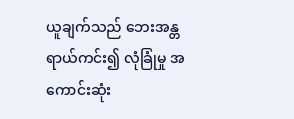ယူချက်သည် ဘေးအန္တရာယ်ကင်း၍ လုံခြုံမှု အကောင်းဆုံး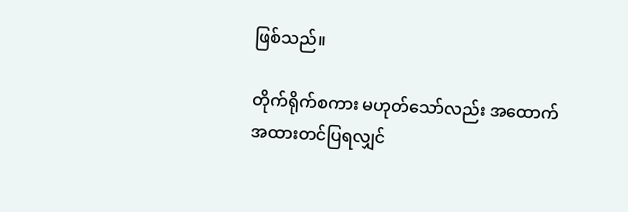ဖြစ်သည်။

တိုက်ရိုက်စကား မဟုတ်သော်လည်း အထောက်အထားတင်ပြရလျှင်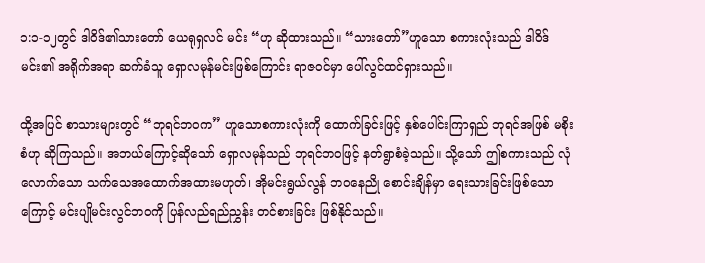၁:၁-၁၂တွင် ဒါဝိဒ်၏သားတော် ယေရုရှလင် မင်း “ဟု ဆိုထားသည်။ “သားတော်”ဟူသော စကားလုံးသည် ဒါဝိဒ်မင်း၏ အရိုက်အရာ ဆက်ခံသူ ရှောလမုန်မင်းဖြစ်ကြောင်း ရာဇဝင်မှာ ပေါ်လွင်ထင်ရှားသည်။

ထို့အပြင် စာသားများတွင် “ဘုရင်ဘဝက” ဟူသောစကားလုံးကို ထောက်ခြင်းဖြင့် နှစ်ပေါင်းကြာရှည် ဘုရင်အဖြစ် မစိုးစံဟု ဆိုကြသည်။ အဘယ်ကြောင့်ဆိုသော် ရှောလမုန်သည် ဘုရင်ဘဝဖြင့် နတ်ရွာစံခဲ့သည်။ သို့သော် ဤစကားသည် လုံလောက်သော သက်သေအထောက်အထားမဟုတ်၊ အိုမင်းရွယ်လွန် ဘဝနေညို စောင်းချိန်မှာ ရေးသားခြင်းဖြစ်သောကြောင့် မင်းပျိုမင်းလွင်ဘဝကို ပြန်လည်ရည်ညွှန်း တင်စားခြင်း ဖြစ်နိုင်သည်။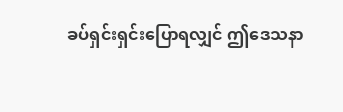ခပ်ရှင်းရှင်းပြောရလျှင် ဤဒေသနာ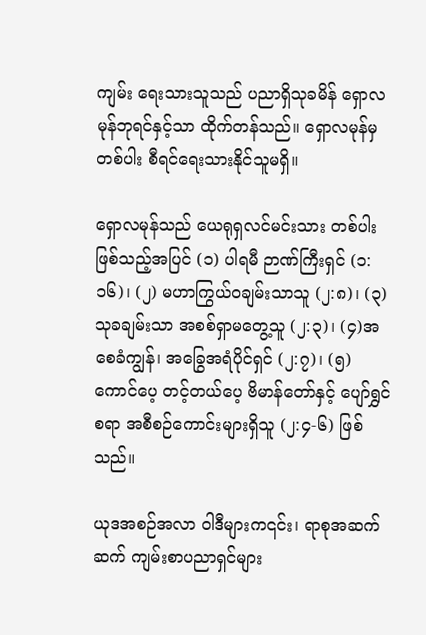ကျမ်း ရေးသားသူသည် ပညာရှိသုခမိန် ရှောလမုန်ဘုရင်နှင့်သာ ထိုက်တန်သည်။ ရှောလမုန်မှတစ်ပါး စီရင်ရေးသားနိုင်သူမရှိ။

ရှောလမုန်သည် ယေရုရှလင်မင်းသား တစ်ပါးဖြစ်သည့်အပြင် (၁) ပါရမီ ဉာဏ်ကြီးရှင် (၁:၁၆)၊ (၂) မဟာကြွယ်ဝချမ်းသာသူ (၂:၈)၊ (၃) သုခချမ်းသာ အစစ်ရှာမတွေ့သူ (၂:၃)၊ (၄)အစေခံကျွန်၊ အခြွေအရံပိုင်ရှင် (၂:၇)၊ (၅) ကောင်ပေ့ တင့်တယ်ပေ့ ဗိမာန်တော်နှင့် ပျော်ရွှင်စရာ အစီစဉ်ကောင်းများရှိသူ (၂:၄-၆) ဖြစ်သည်။

ယုဒအစဉ်အလာ ဝါဒီများက၎င်း၊ ရာစုအဆက်ဆက် ကျမ်းစာပညာရှင်များ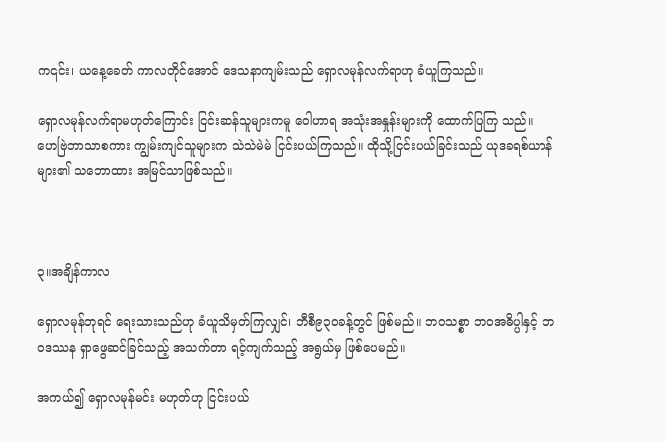က၎င်း၊ ယနေ့ခေတ် ကာလတိုင်အောင် ဒေသနာကျမ်းသည် ရှောလမုန်လက်ရာဟု ခံယူကြသည်။

ရှောလမုန်လက်ရာမဟုတ်ကြောင်း ငြင်းဆန်သူများကမူ ဝေါဟာရ အသုံးအနှုန်းများကို ထောက်ပြကြ သည်။ ဟေဗြဲဘာသာစကား ကျွမ်းကျင်သူများက သဲသဲမဲမဲ ငြင်းပယ်ကြသည်။ ထိုသို့ငြင်းပယ်ခြင်းသည် ယုဒခရစ်ယာန်များ၏ သဘောထား အမြင်သာဖြစ်သည်။



၃။အချိန်ကာလ

ရှောလမုန်ဘုရင် ရေးသားသည်ဟု ခံယူသိမှတ်ကြလျှင်၊ ဘီစီ၉၃၀ခန့်တွင် ဖြစ်မည်။ ဘဝသစ္စာ ဘဝအဓိပ္ပါနှင့် ဘဝဒဿန ရှာဖွေဆင်ခြင်သည့် အသက်တာ ရင့်ကျက်သည့် အရွယ်မှ ဖြစ်ပေမည်။

အကယ်၍ ရှောလမုန်မင်း မဟုတ်ဟု ငြင်းပယ်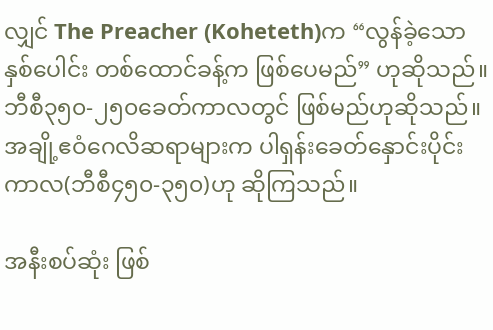လျှင် The Preacher (Koheteth)က “လွန်ခဲ့သော နှစ်ပေါင်း တစ်ထောင်ခန့်က ဖြစ်ပေမည်” ဟုဆိုသည်။ ဘီစီ၃၅၀-၂၅၀ခေတ်ကာလတွင် ဖြစ်မည်ဟုဆိုသည်။ အချို့ဧဝံဂေလိဆရာများက ပါရှန်းခေတ်နှောင်းပိုင်းကာလ(ဘီစီ၄၅၀-၃၅၀)ဟု ဆိုကြသည်။

အနီးစပ်ဆုံး ဖြစ်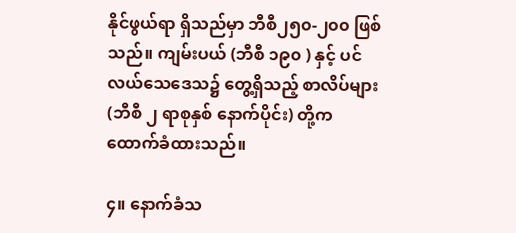နိုင်ဖွယ်ရာ ရှိသည်မှာ ဘီစီ၂၅၀-၂၀၀ ဖြစ်သည်။ ကျမ်းပယ် (ဘီစီ ၁၉၀ ) နှင့် ပင်လယ်သေဒေသ၌ တွေ့ရှိသည့် စာလိပ်များ(ဘီစီ ၂ ရာစုနှစ် နောက်ပိုင်း) တို့က ထောက်ခံထားသည်။

၄။ နောက်ခံသ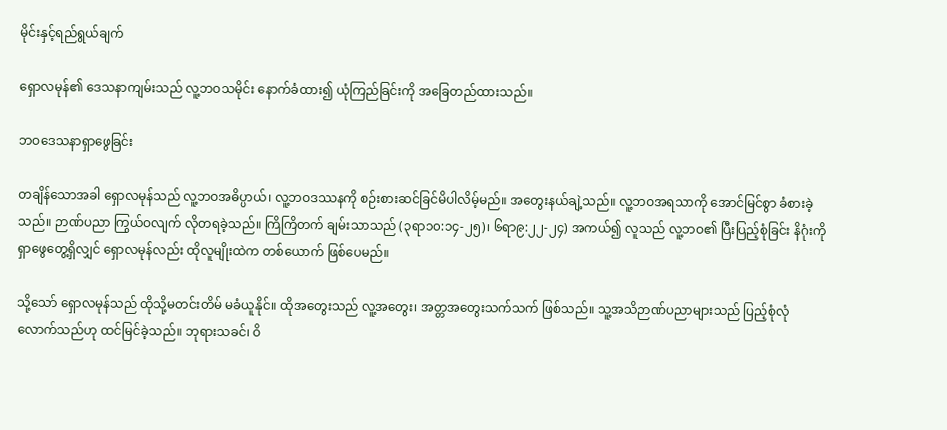မိုင်းနှင့်ရည်ရွယ်ချက်

ရှောလမုန်၏ ဒေသနာကျမ်းသည် လူ့ဘဝသမိုင်း နောက်ခံထား၍ ယုံကြည်ခြင်းကို အခြေတည်ထားသည်။

ဘဝဒေသနာရှာဖွေခြင်း

တချိန်သောအခါ ရှောလမုန်သည် လူ့ဘဝအဓိပ္ပာယ်၊ လူ့ဘဝဒဿနကို စဉ်းစားဆင်ခြင်မိပါလိမ့်မည်။ အတွေးနယ်ချဲ့သည်။ လူ့ဘဝအရသာကို အောင်မြင်စွာ ခံစားခဲ့သည်။ ဉာဏ်ပညာ ကြွယ်ဝလျက် လိုတရခဲ့သည်။ ကြိကြိတက် ချမ်းသာသည် (၃ရာ၁၀:၁၄-၂၅)၊ ၆ရာ၉:၂၂-၂၄) အကယ်၍ လူသည် လူ့ဘဝ၏ ပြီးပြည့်စုံခြင်း နိဂုံးကို ရှာဖွေတွေ့ရှိလျှင် ရှောလမုန်လည်း ထိုလူမျိုးထဲက တစ်ယောက် ဖြစ်ပေမည်။

သို့သော် ရှောလမုန်သည် ထိုသို့မတင်းတိမ် မခံယူနိုင်။ ထိုအတွေးသည် လူ့အတွေး၊ အတ္တအတွေးသက်သက် ဖြစ်သည်။ သူ့အသိဉာဏ်ပညာများသည် ပြည့်စုံလုံလောက်သည်ဟု ထင်မြင်ခဲ့သည်။ ဘုရားသခင်၊ ဝိ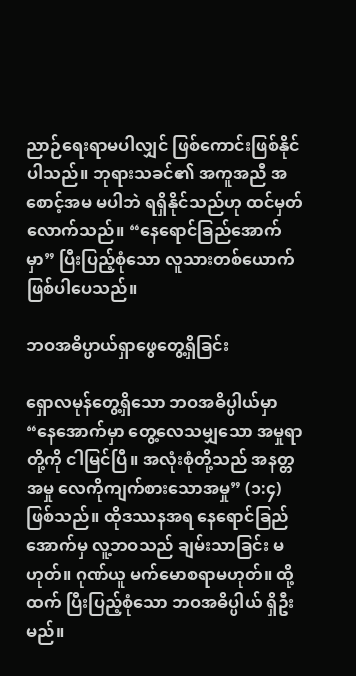ညာဉ်ရေးရာမပါလျှင် ဖြစ်ကောင်းဖြစ်နိုင်ပါသည်။ ဘုရားသခင်၏ အကူအညီ အစောင့်အမ မပါဘဲ ရရှိနိုင်သည်ဟု ထင်မှတ်လောက်သည်။ “နေရောင်ခြည်အောက်မှာ” ပြီးပြည့်စုံသော လူသားတစ်ယောက် ဖြစ်ပါပေသည်။

ဘဝအဓိပ္ပာယ်ရှာဖွေတွေ့ရှိခြင်း

ရှောလမုန်တွေ့ရှိသော ဘဝအဓိပ္ပါယ်မှာ “နေအောက်မှာ တွေ့လေသမျှသော အမှုရာတို့ကို ငါမြင်ပြီ။ အလုံးစုံတို့သည် အနတ္တအမှု လေကိုကျက်စားသောအမှု” (၁:၄)ဖြစ်သည်။ ထိုဒဿနအရ နေရောင်ခြည်အောက်မှ လူ့ဘဝသည် ချမ်းသာခြင်း မဟုတ်။ ဂုဏ်ယူ မက်မောစရာမဟုတ်။ ထို့ထက် ပြီးပြည့်စုံသော ဘဝအဓိပ္ပါယ် ရှိဦးမည်။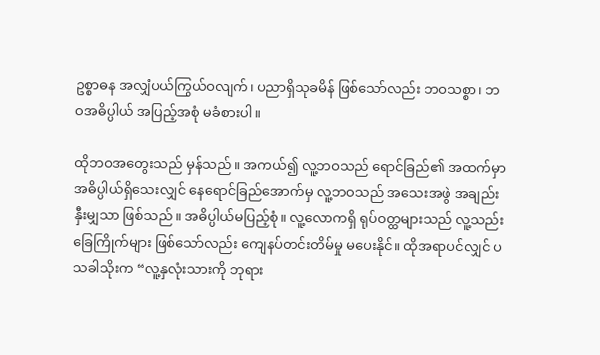ဥစ္စာဓန အလျှံပယ်ကြွယ်ဝလျက်၊ ပညာရှိသုခမိန် ဖြစ်သော်လည်း ဘဝသစ္စာ၊ ဘဝအဓိပ္ပါယ် အပြည့်အစုံ မခံစားပါ။

ထိုဘဝအတွေးသည် မှန်သည်။ အကယ်၍ လူ့ဘဝသည် ရောင်ခြည်၏ အထက်မှာ အဓိပ္ပါယ်ရှိသေးလျှင် နေရောင်ခြည်အောက်မှ လူ့ဘဝသည် အသေးအဖွဲ အချည်းနှီးမျှသာ ဖြစ်သည်။ အဓိပ္ပါယ်မပြည့်စုံ။ လူ့လောကရှိ ရုပ်ဝတ္ထများသည် လူ့သည်းခြေကြိုက်များ ဖြစ်သော်လည်း ကျေနပ်တင်းတိမ်မှု မပေးနိုင်။ ထိုအရာပင်လျှင် ပသခါသိုးက “လူ့နှလုံးသားကို ဘုရား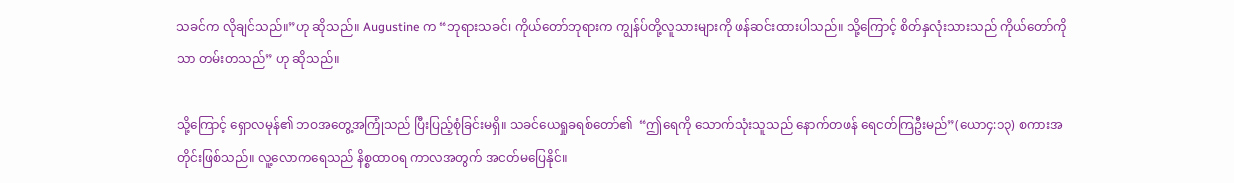သခင်က လိုချင်သည်။”ဟု ဆိုသည်။ Augustine က “ဘုရားသခင်၊ ကိုယ်တော်ဘုရားက ကျွန်ပ်တို့လူသားများကို ဖန်ဆင်းထားပါသည်။ သို့ကြောင့် စိတ်နှလုံးသားသည် ကိုယ်တော်ကိုသာ တမ်းတသည်” ဟု ဆိုသည်။

သို့ကြောင့် ရှောလမုန်၏ ဘဝအတွေ့အကြုံသည် ပြီးပြည့်စုံခြင်းမရှိ။ သခင်ယေရှုခရစ်တော်၏  “ဤရေကို သောက်သုံးသူသည် နောက်တဖန် ရေငတ်ကြဦးမည်”(ယော၄:၁၃) စကားအတိုင်းဖြစ်သည်။ လူ့လောကရေသည် နိစ္စထာဝရ ကာလအတွက် အငတ်မပြေနိုင်။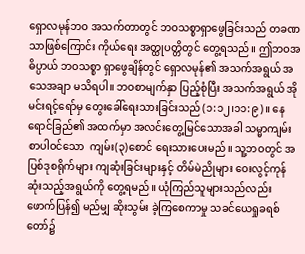ရှောလမုန်ဘဝ အသက်တာတွင် ဘဝသစ္စာရှာဖွေခြင်းသည် တခဏသာဖြစ်ကြောင်း ကိုယ်ရေး အတ္ထုပတ္တိတွင် တွေ့ရသည်။ ဤဘဝအဓိပ္ပာယ် ဘဝသစ္စာ ရှာဖွေချိန်တွင် ရှောလမုန်၏ အသက်အရွယ် အသေအချာ မသိရပါ။ ဘဝစာမျက်နှာ ပြည့်စုံပြီး အသက်အရွယ် အိုမင်းရင့်ရော်မှ တွေးခေါ်ရေးသားခြင်းသည် (၁:၁၂၊၁၁:၉)။ နေရောင်ခြည်၏ အထက်မှာ အလင်းတွေ့မြင်သောအခါ သမ္မာကျမ်းစာပါဝင်သော  ကျမ်း(၃)စောင် ရေးသားပေးမည်။ သူ့ဘဝတွင် အပြစ်ဒုစရိုက်များ ကျဆုံးခြင်းများနှင့် တိမ်မဲညိုများ ဝေးလွင့်ကုန်ဆုံးသည့်အရွယ်ကို တွေ့ရမည်။ ယုံကြည်သူများသည်လည်း ဖောက်ပြန်၍ မည်မျှ ဆိုးသွမ်း ခဲ့ကြစေကာမှု သခင်ယေရှုခရစ်တော်၌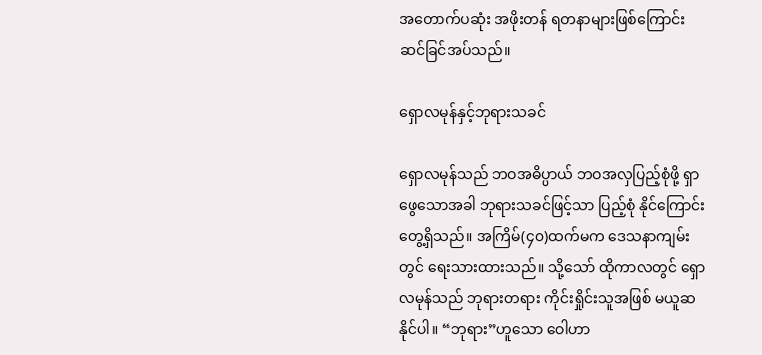အတောက်ပဆုံး အဖိုးတန် ရတနာများဖြစ်ကြောင်း ဆင်ခြင်အပ်သည်။

ရှောလမုန်နှင့်ဘုရားသခင်

ရှောလမုန်သည် ဘဝအဓိပ္ပာယ် ဘဝအလှပြည့်စုံဖို့ ရှာဖွေသောအခါ ဘုရားသခင်ဖြင့်သာ ပြည့်စုံ နိုင်ကြောင်း တွေ့ရှိသည်။ အကြိမ်(၄၀)ထက်မက ဒေသနာကျမ်းတွင် ရေးသားထားသည်။ သို့သော် ထိုကာလတွင် ရှောလမုန်သည် ဘုရားတရား ကိုင်းရှိုင်းသူအဖြစ် မယူဆနိုင်ပါ။ “ဘုရား”ဟူသော ဝေါဟာ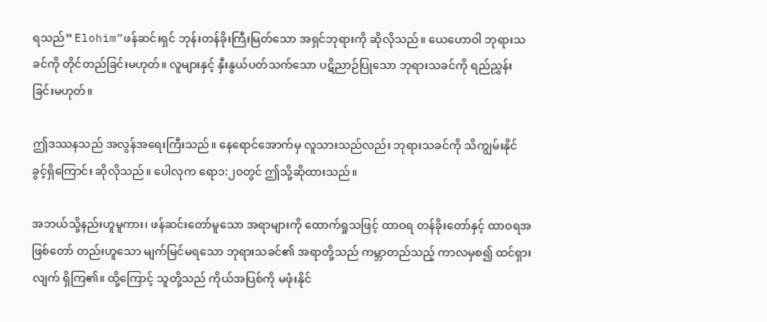ရသည်” Elohim”ဖန်ဆင်းရှင် ဘုန်းတန်ခိုးကြီးမြတ်သော အရှင်ဘုရားကို ဆိုလိုသည်။ ယေဟောဝါ ဘုရားသခင်ကို တိုင်တည်ခြင်းမဟုတ်။ လူများနှင့် နှီးနွယ်ပတ်သက်သော ပဋိညာဉ်ပြုသော ဘုရားသခင်ကို ရည်ညွှန်းခြင်းမဟုတ်။

ဤဒဿနသည် အလွန်အရေးကြီးသည်။ နေရောင်အောက်မှ လူသားသည်လည်း ဘုရားသခင်ကို သိကျွမ်းနိုင်ခွင့်ရှိကြောင်း ဆိုလိုသည်။ ပေါလုက ရော၁:၂၀တွင် ဤသို့ဆိုထားသည်။

အဘယ်သို့နည်းဟူမူကား၊ ဖန်ဆင်းတော်မူသော အရာများကို ထောက်ရှုသဖြင့် ထာဝရ တန်ခိုးတော်နှင့် ထာဝရအဖြစ်တော် တည်းဟူသော မျက်မြင်မရသော ဘုရားသခင်၏ အရာတို့သည် ကမ္ဘာတည်သည့် ကာလမှစ၍ ထင်ရှားလျက် ရှိကြ၏။ ထို့ကြောင့် သူတို့သည် ကိုယ်အပြစ်ကို မဖုံးနိုင်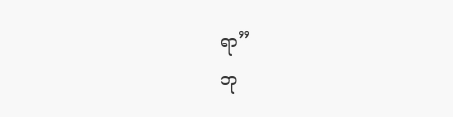ရာ”                                                                                                                                                                                                                                                                                                                                                                                                                       ဘု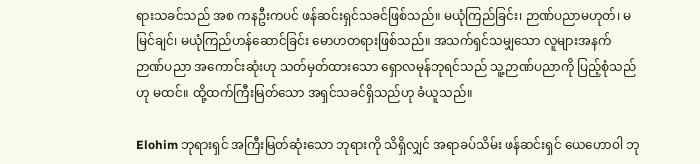ရားသခင်သည် အစ ကနဦးကပင် ဖန်ဆင်းရှင်သခင်ဖြစ်သည်။ မယုံကြည်ခြင်း၊ ဉာဏ်ပညာမဟုတ်၊ မမြင်ချင်၊ မယုံကြည်ဟန်ဆောင်ခြင်း မောဟတရားဖြစ်သည်။ အသက်ရှင်သမျှသော လူများအနက် ဉာဏ်ပညာ အကောင်းဆုံးဟု သတ်မှတ်ထားသော ရှောလမုန်ဘုရင်သည် သူ့ဉာဏ်ပညာကို ပြည့်စုံသည်ဟု မထင်။ ထို့ထက်ကြီးမြတ်သော အရှင်သခင်ရှိသည်ဟု ခံယူသည်။

Elohim ဘုရားရှင် အကြီးမြတ်ဆုံးသော ဘုရားကို သိရှိလျှင် အရာခပ်သိမ်း ဖန်ဆင်းရှင် ယေဟောဝါ ဘု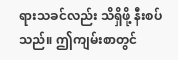ရားသခင်လည်း သိရှိဖို့ နီးစပ်သည်။ ဤကျမ်းစာတွင်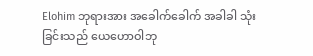Elohim ဘုရားအား အခေါက်ခေါက် အခါခါ သုံးခြင်းသည် ယေဟောဝါဘု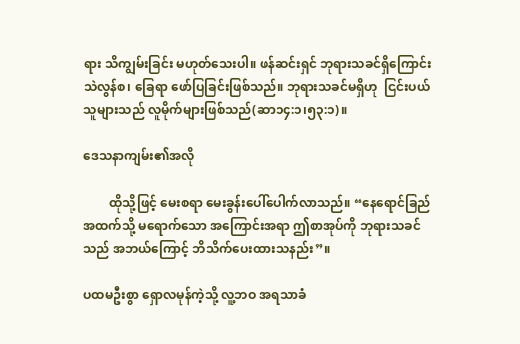ရား သိကျွမ်းခြင်း မဟုတ်သေးပါ။ ဖန်ဆင်းရှင် ဘုရားသခင်ရှိကြောင်း သဲလွန်စ၊ ခြေရာ ဖော်ပြခြင်းဖြစ်သည်။ ဘုရားသခင်မရှိဟု  ငြင်းပယ်သူများသည် လူမိုက်များဖြစ်သည်(ဆာ၁၄:၁၊၅၃:၁)။

ဒေသနာကျမ်း၏အလို

        ထိုသို့ဖြင့် မေးစရာ မေးခွန်းပေါ်ပေါက်လာသည်။ “နေရောင်ခြည်အထက်သို့ မရောက်သော အကြောင်းအရာ ဤစာအုပ်ကို ဘုရားသခင်သည် အဘယ်ကြောင့် ဘိသိက်ပေးထားသနည်း”။

ပထမဦးစွာ ရှောလမုန်ကဲ့သို့ လူ့ဘဝ အရသာခံ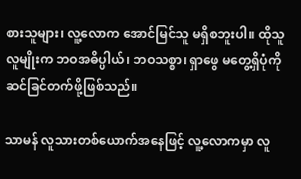စားသူများ၊ လူ့လောက အောင်မြင်သူ မရှိစဘူးပါ။ ထိုသူလူမျိုးက ဘဝအဓိပ္ပါယ်၊ ဘဝသစ္စာ၊ ရှာဖွေ မတွေ့ရှိပုံကို ဆင်ခြင်တက်ဖို့ဖြစ်သည်။

သာမန် လူသားတစ်ယောက်အနေဖြင့် လူ့လောကမှာ လူ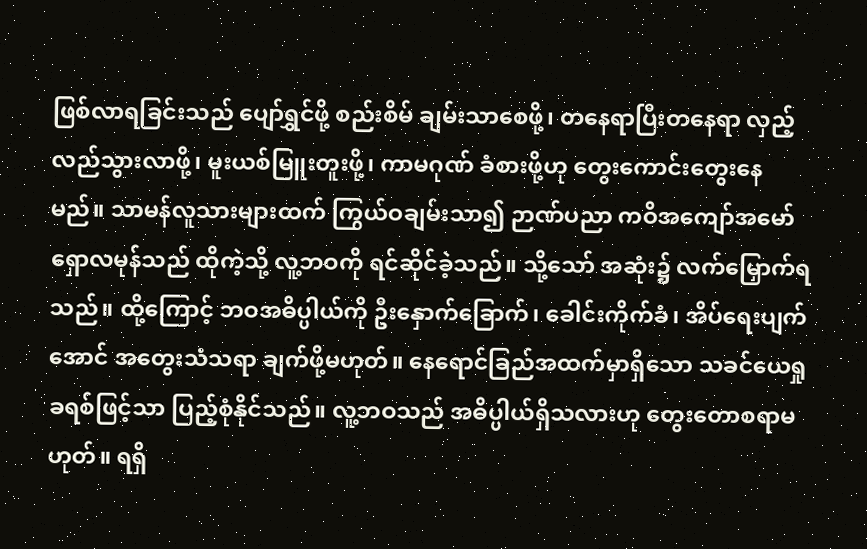ဖြစ်လာရခြင်းသည် ပျော်ရွှင်ဖို့ စည်းစိမ် ချမ်းသာစေဖို့၊ တနေရာပြီးတနေရာ လှည့်လည်သွားလာဖို့၊ မူးယစ်မြူးတူးဖို့၊ ကာမဂုဏ် ခံစားဖို့ဟု တွေးကောင်းတွေးနေမည်။ သာမန်လူသားများထက် ကြွယ်ဝချမ်းသာ၍ ဉာဏ်ပညာ ကဝိအကျော်အမော်  ရှောလမုန်သည် ထိုကဲ့သို့ လူ့ဘဝကို ရင်ဆိုင်ခဲ့သည်။ သို့သော် အဆုံး၌ လက်မြှောက်ရသည်။ ထို့ကြောင့် ဘဝအဓိပ္ပါယ်ကို ဦးနှောက်ခြောက်၊ ခေါင်းကိုက်ခံ၊ အိပ်ရေးပျက်အောင် အတွေးသံသရာ ချက်ဖို့မဟုတ်။ နေရောင်ခြည်အထက်မှာရှိသော သခင်ယေရှုခရစ်ဖြင့်သာ ပြည့်စုံနိုင်သည်။ လူ့ဘဝသည် အဓိပ္ပါယ်ရှိသလားဟု တွေးတောစရာမဟုတ်။ ရရှိ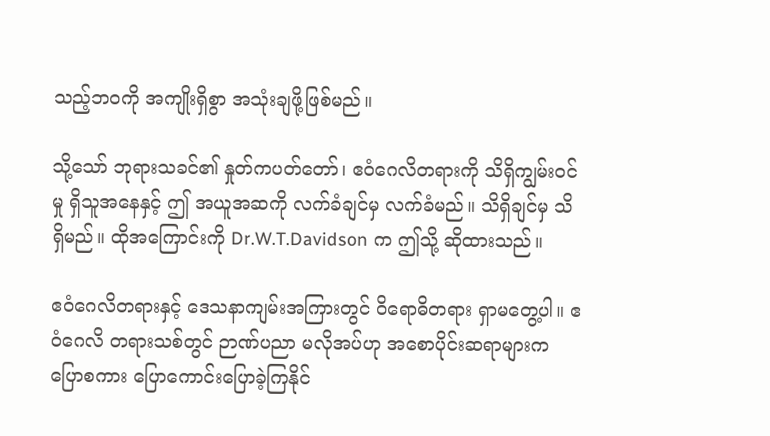သည့်ဘဝကို အကျိုးရှိစွာ အသုံးချဖို့ဖြစ်မည်။

သို့သော် ဘုရားသခင်၏ နှုတ်ကပတ်တော်၊ ဧဝံဂေလိတရားကို သိရှိကျွမ်းဝင်မှု ရှိသူအနေနှင့် ဤ အယူအဆကို လက်ခံချင်မှ လက်ခံမည်။ သိရှိချင်မှ သိရှိမည်။ ထိုအကြောင်းကို Dr.W.T.Davidson က ဤသို့ ဆိုထားသည်။

ဧဝံဂေလိတရားနှင့် ဒေသနာကျမ်းအကြားတွင် ဝိရောဓိတရား ရှာမတွေ့ပါ။ ဧဝံဂေလိ တရားသစ်တွင် ဉာဏ်ပညာ မလိုအပ်ဟု အစောပိုင်းဆရာများက ပြောစကား ပြောကောင်းပြောခဲ့ကြနိုင်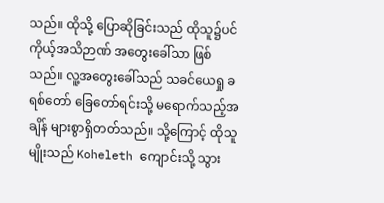သည်။ ထိုသို့ ပြောဆိုခြင်းသည် ထိုသူ၌ပင် ကိုယ့်အသိဉာဏ် အတွေးခေါ်သာ ဖြစ်သည်။ လူ့အတွေးခေါ်သည် သခင်ယေရှု ခရစ်တော် ခြေတော်ရင်းသို့ မရောက်သည့်အချိန် များစွာရှိတတ်သည်။ သို့ကြောင့် ထိုသူမျိုးသည် Koheleth ကျောင်းသို့ သွား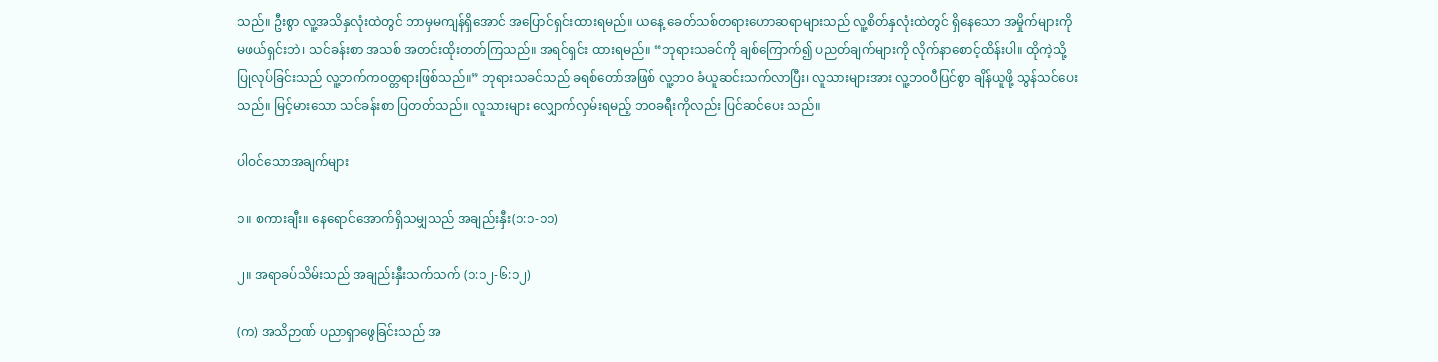သည်။ ဦးစွာ လူ့အသိနှလုံးထဲတွင် ဘာမှမကျန်ရှိအောင် အပြောင်ရှင်းထားရမည်။ ယနေ့ ခေတ်သစ်တရားဟောဆရာများသည် လူ့စိတ်နှလုံးထဲတွင် ရှိနေသော အမှိုက်များကို မဖယ်ရှင်းဘဲ၊ သင်ခန်းစာ အသစ် အတင်းထိုးတတ်ကြသည်။ အရင်ရှင်း ထားရမည်။ “ဘုရားသခင်ကို ချစ်ကြောက်၍ ပညတ်ချက်များကို လိုက်နာစောင့်ထိန်းပါ။ ထိုကဲ့သို့ ပြုလုပ်ခြင်းသည် လူ့ဘက်ကဝတ္တရားဖြစ်သည်။” ဘုရားသခင်သည် ခရစ်တော်အဖြစ် လူ့ဘဝ ခံယူဆင်းသက်လာပြီး၊ လူသားများအား လူ့ဘဝပီပြင်စွာ ချိန်ယူဖို့ သွန်သင်ပေးသည်။ မြင့်မားသော သင်ခန်းစာ ပြတတ်သည်။ လူသားများ လျှောက်လှမ်းရမည့် ဘဝခရီးကိုလည်း ပြင်ဆင်ပေး သည်။

ပါဝင်သောအချက်များ

၁။ စကားချီး။ နေရောင်အောက်ရှိသမျှသည် အချည်းနှီး(၁:၁-၁၁)

၂။ အရာခပ်သိမ်းသည် အချည်းနှီးသက်သက် (၁:၁၂-၆:၁၂)

(က) အသိဉာဏ် ပညာရှာ‌ဖွေခြင်းသည် အ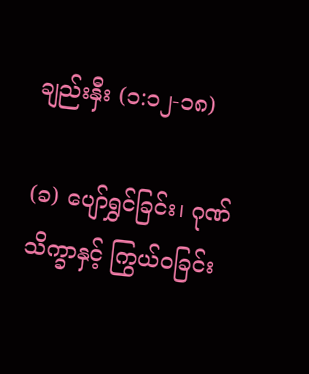ချည်းနှီး (၁:၁၂-၁၈)

(ခ) ပျော်ရွှင်ခြင်း၊ ဂုဏ်သိက္ခာနှင့် ကြွယ်ဝခြင်း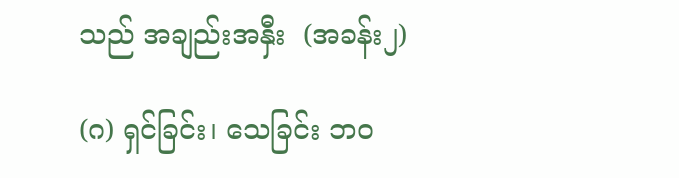သည် အချည်းအနှီး  (အခန်း၂)

(ဂ) ရှင်ခြင်း၊ သေခြင်း ဘဝ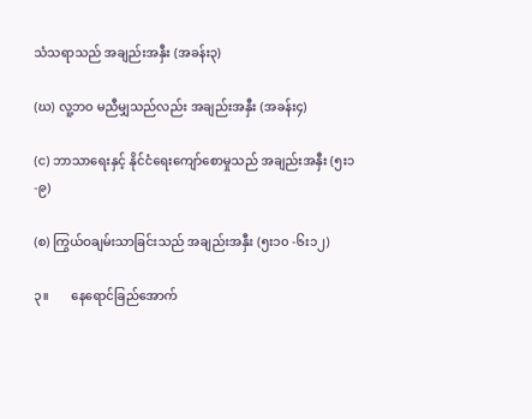သံသရာသည် အချည်းအနှီး (အခန်း၃)

(ဃ) လူ့ဘဝ မညီမျှသည်လည်း အချည်းအနှီး (အခန်း၄)

(င) ဘာသာရေးနှင့် နိုင်ငံရေးကျော်စောမှုသည် အချည်းအနှီး (၅း၁-၉)

(စ) ကြွယ်ဝချမ်းသာခြင်းသည် အချည်းအနှီး (၅း၁၀ -၆း၁၂)

၃။       နေရောင်ခြည်အောက်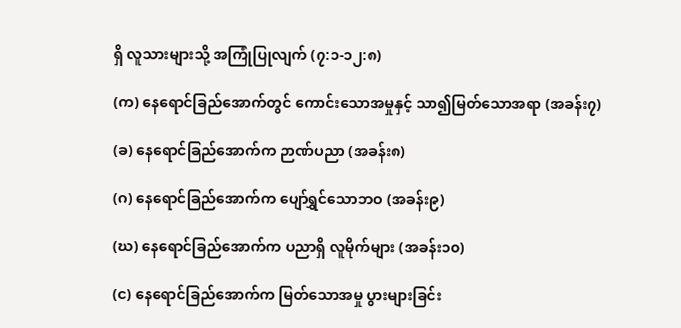ရှိ လူသားများသို့ အကြုံပြုလျက် (၇:၁-၁၂:၈)

(က) နေရောင်ခြည်အောက်တွင် ကောင်းသောအမှုနှင့် သာ၍မြတ်သောအရာ (အခန်း၇)

(ခ) နေရောင်ခြည်အောက်က ဉာဏ်ပညာ (အခန်း၈)

(ဂ) နေရောင်ခြည်အောက်က ပျော်ရွှင်သောဘဝ (အခန်း၉)

(ဃ) နေရောင်ခြည်အောက်က ပညာရှိ လူမိုက်များ (အခန်း၁၀)

(င) နေရောင်ခြည်အောက်က မြတ်သောအမှု ပွားများခြင်း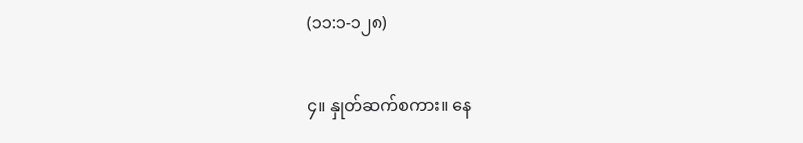(၁၁:၁-၁၂၈)

၄။ နှုတ်ဆက်စကား။ နေ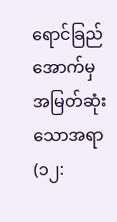ရောင်ခြည်အောက်မှ အမြတ်ဆုံးသောအရာ(၁၂: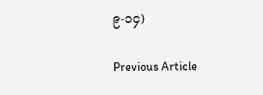၉-၁၄)

Previous Article